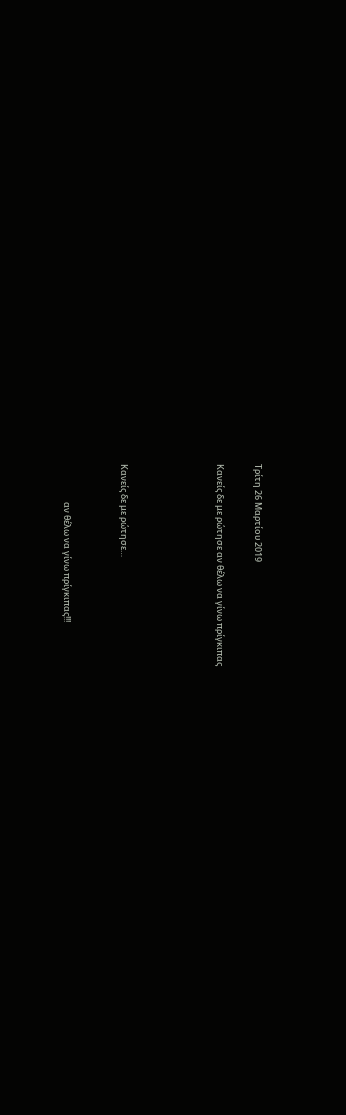Τρίτη 26 Μαρτίου 2019

Κανείς δε με ρώτησε αν θέλω να γίνω πρίγκιπας




Κανείς δε με ρώτησε…


                   αν θέλω να γίνω πρίγκιπας!!!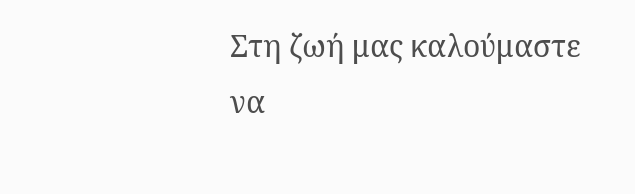Στη ζωή μας καλούμαστε να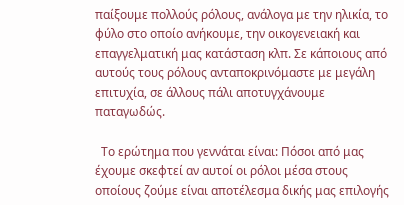παίξουμε πολλούς ρόλους, ανάλογα με την ηλικία, το φύλο στο οποίο ανήκουμε, την οικογενειακή και επαγγελματική μας κατάσταση κλπ. Σε κάποιους από αυτούς τους ρόλους ανταποκρινόμαστε με μεγάλη επιτυχία, σε άλλους πάλι αποτυγχάνουμε παταγωδώς.

  Το ερώτημα που γεννάται είναι: Πόσοι από μας έχουμε σκεφτεί αν αυτοί οι ρόλοι μέσα στους οποίους ζούμε είναι αποτέλεσμα δικής μας επιλογής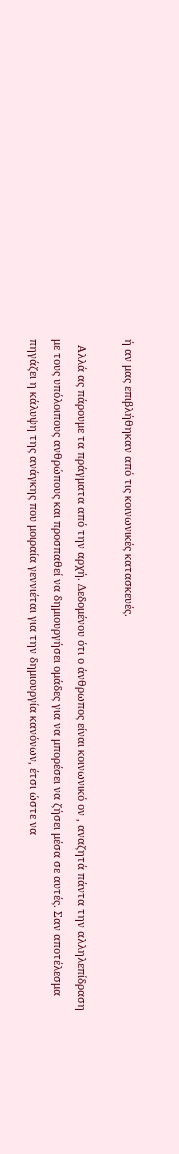ή αν μας επιβλήθηκαν από τις κοινωνικές κατασκευές.

  Αλλά ας πάρουμε τα πράγματα από την αρχή. Δεδομένου ότι ο άνθρωπος είναι κοινωνικό ον , αναζητά πάντα την αλληλεπίδραση με τους υπόλοιπους ανθρώπους και προσπαθεί να δημιουργήσει ομάδες για να μπορέσει να ζήσει μέσα σε αυτές. Σαν αποτέλεσμα πηγάζει η κάλυψη της ανάγκης που μοιραία γεννιέται για την δημιουργία κανόνων, έτσι ώστε να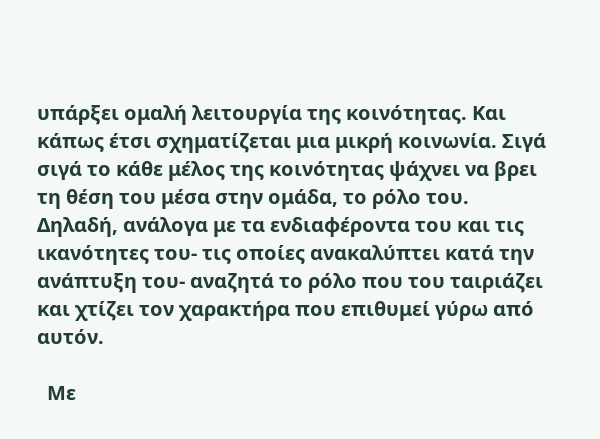υπάρξει ομαλή λειτουργία της κοινότητας. Και κάπως έτσι σχηματίζεται μια μικρή κοινωνία. Σιγά σιγά το κάθε μέλος της κοινότητας ψάχνει να βρει τη θέση του μέσα στην ομάδα, το ρόλο του. Δηλαδή, ανάλογα με τα ενδιαφέροντα του και τις ικανότητες του- τις οποίες ανακαλύπτει κατά την ανάπτυξη του- αναζητά το ρόλο που του ταιριάζει και χτίζει τον χαρακτήρα που επιθυμεί γύρω από αυτόν.

  Με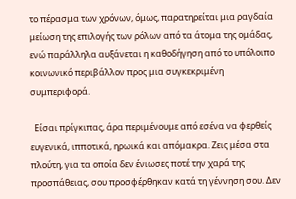το πέρασμα των χρόνων, όμως, παρατηρείται μια ραγδαία μείωση της επιλογής των ρόλων από τα άτομα της ομάδας, ενώ παράλληλα αυξάνεται η καθοδήγηση από το υπόλοιπο κοινωνικό περιβάλλον προς μια συγκεκριμένη συμπεριφορά.

  Είσαι πρίγκιπας, άρα περιμένουμε από εσένα να φερθείς ευγενικά, ιπποτικά, ηρωικά και απόμακρα. Ζεις μέσα στα πλούτη, για τα οποία δεν ένιωσες ποτέ την χαρά της προσπάθειας, σου προσφέρθηκαν κατά τη γέννηση σου. Δεν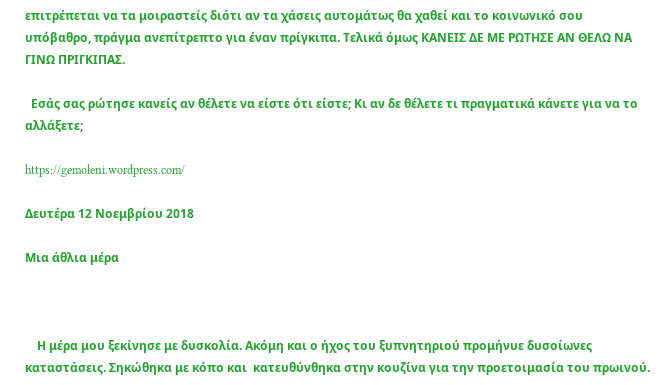επιτρέπεται να τα μοιραστείς διότι αν τα χάσεις αυτομάτως θα χαθεί και το κοινωνικό σου υπόβαθρο, πράγμα ανεπίτρεπτο για έναν πρίγκιπα. Τελικά όμως ΚΑΝΕΙΣ ΔΕ ΜΕ ΡΩΤΗΣΕ ΑΝ ΘΕΛΩ ΝΑ ΓΙΝΩ ΠΡΙΓΚΙΠΑΣ.

  Εσάς σας ρώτησε κανείς αν θέλετε να είστε ότι είστε; Κι αν δε θέλετε τι πραγματικά κάνετε για να το αλλάξετε;

https://gemoleni.wordpress.com/

Δευτέρα 12 Νοεμβρίου 2018

Μια άθλια μέρα



    Η μέρα μου ξεκίνησε με δυσκολία. Ακόμη και ο ήχος του ξυπνητηριού προμήνυε δυσοίωνες  καταστάσεις. Σηκώθηκα με κόπο και  κατευθύνθηκα στην κουζίνα για την προετοιμασία του πρωινού.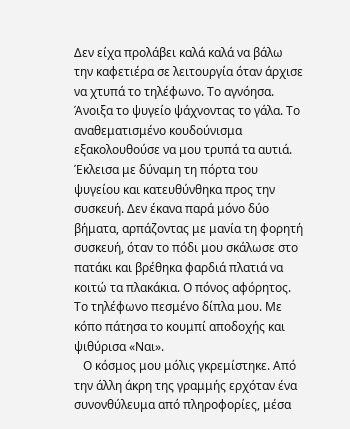Δεν είχα προλάβει καλά καλά να βάλω την καφετιέρα σε λειτουργία όταν άρχισε να χτυπά το τηλέφωνο. Το αγνόησα. Άνοιξα το ψυγείο ψάχνοντας το γάλα. Το αναθεματισμένο κουδούνισμα εξακολουθούσε να μου τρυπά τα αυτιά. Έκλεισα με δύναμη τη πόρτα του ψυγείου και κατευθύνθηκα προς την συσκευή. Δεν έκανα παρά μόνο δύο βήματα, αρπάζοντας με μανία τη φορητή συσκευή, όταν το πόδι μου σκάλωσε στο πατάκι και βρέθηκα φαρδιά πλατιά να κοιτώ τα πλακάκια. Ο πόνος αφόρητος. Το τηλέφωνο πεσμένο δίπλα μου. Με κόπο πάτησα το κουμπί αποδοχής και ψιθύρισα «Ναι».
   Ο κόσμος μου μόλις γκρεμίστηκε. Από την άλλη άκρη της γραμμής ερχόταν ένα συνονθύλευμα από πληροφορίες, μέσα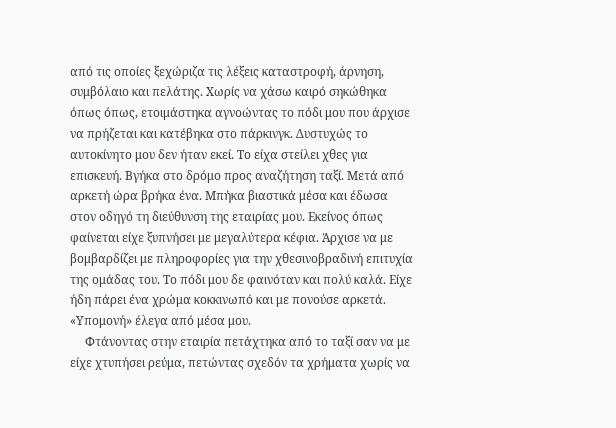από τις οποίες ξεχώριζα τις λέξεις καταστροφή, άρνηση, συμβόλαιο και πελάτης. Χωρίς να χάσω καιρό σηκώθηκα όπως όπως, ετοιμάστηκα αγνοώντας το πόδι μου που άρχισε να πρήζεται και κατέβηκα στο πάρκινγκ. Δυστυχώς το αυτοκίνητο μου δεν ήταν εκεί. Το είχα στείλει χθες για επισκευή. Βγήκα στο δρόμο προς αναζήτηση ταξί. Μετά από αρκετή ώρα βρήκα ένα. Μπήκα βιαστικά μέσα και έδωσα στον οδηγό τη διεύθυνση της εταιρίας μου. Εκείνος όπως φαίνεται είχε ξυπνήσει με μεγαλύτερα κέφια. Άρχισε να με βομβαρδίζει με πληροφορίες για την χθεσινοβραδινή επιτυχία της ομάδας του. Το πόδι μου δε φαινόταν και πολύ καλά. Είχε ήδη πάρει ένα χρώμα κοκκινωπό και με πονούσε αρκετά. «Υπομονή» έλεγα από μέσα μου.
     Φτάνοντας στην εταιρία πετάχτηκα από το ταξί σαν να με είχε χτυπήσει ρεύμα, πετώντας σχεδόν τα χρήματα χωρίς να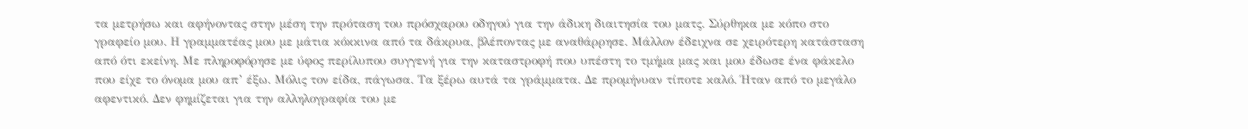τα μετρήσω και αφήνοντας στην μέση την πρόταση του πρόσχαρου οδηγού για την άδικη διαιτησία του ματς. Σύρθηκα με κόπο στο γραφείο μου. Η γραμματέας μου με μάτια κόκκινα από τα δάκρυα, βλέποντας με αναθάρρησε. Μάλλον έδειχνα σε χειρότερη κατάσταση από ότι εκείνη. Με πληροφόρησε με ύφος περίλυπου συγγενή για την καταστροφή που υπέστη το τμήμα μας και μου έδωσε ένα φάκελο που είχε το όνομα μου απ’ έξω. Μόλις τον είδα, πάγωσα. Τα ξέρω αυτά τα γράμματα. Δε προμήνυαν τίποτε καλό. Ήταν από το μεγάλο αφεντικό. Δεν φημίζεται για την αλληλογραφία του με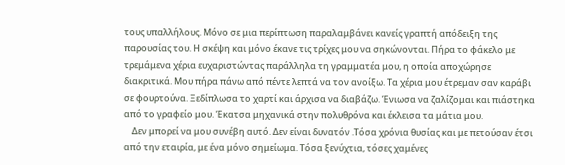τους υπαλλήλους. Μόνο σε μια περίπτωση παραλαμβάνει κανείς γραπτή απόδειξη της παρουσίας του. Η σκέψη και μόνο έκανε τις τρίχες μου να σηκώνονται. Πήρα το φάκελο με τρεμάμενα χέρια ευχαριστώντας παράλληλα τη γραμματέα μου, η οποία αποχώρησε διακριτικά. Μου πήρα πάνω από πέντε λεπτά να τον ανοίξω. Τα χέρια μου έτρεμαν σαν καράβι σε φουρτούνα. Ξεδίπλωσα το χαρτί και άρχισα να διαβάζω. Ένιωσα να ζαλίζομαι και πιάστηκα από το γραφείο μου. Έκατσα μηχανικά στην πολυθρόνα και έκλεισα τα μάτια μου.
    Δεν μπορεί να μου συνέβη αυτό. Δεν είναι δυνατόν .Τόσα χρόνια θυσίας και με πετούσαν έτσι από την εταιρία, με ένα μόνο σημείωμα. Τόσα ξενύχτια, τόσες χαμένες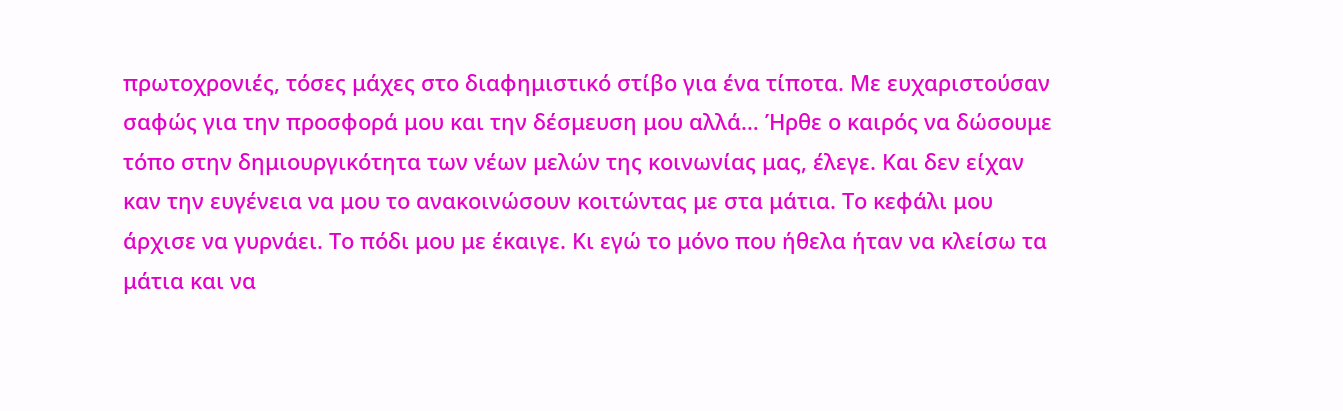πρωτοχρονιές, τόσες μάχες στο διαφημιστικό στίβο για ένα τίποτα. Με ευχαριστούσαν σαφώς για την προσφορά μου και την δέσμευση μου αλλά… Ήρθε ο καιρός να δώσουμε τόπο στην δημιουργικότητα των νέων μελών της κοινωνίας μας, έλεγε. Και δεν είχαν καν την ευγένεια να μου το ανακοινώσουν κοιτώντας με στα μάτια. Το κεφάλι μου άρχισε να γυρνάει. Το πόδι μου με έκαιγε. Κι εγώ το μόνο που ήθελα ήταν να κλείσω τα μάτια και να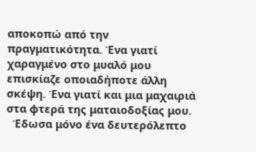αποκοπώ από την πραγματικότητα. Ένα γιατί χαραγμένο στο μυαλό μου επισκίαζε οποιαδήποτε άλλη σκέψη. Ένα γιατί και μια μαχαιριά στα φτερά της ματαιοδοξίας μου.
  Έδωσα μόνο ένα δευτερόλεπτο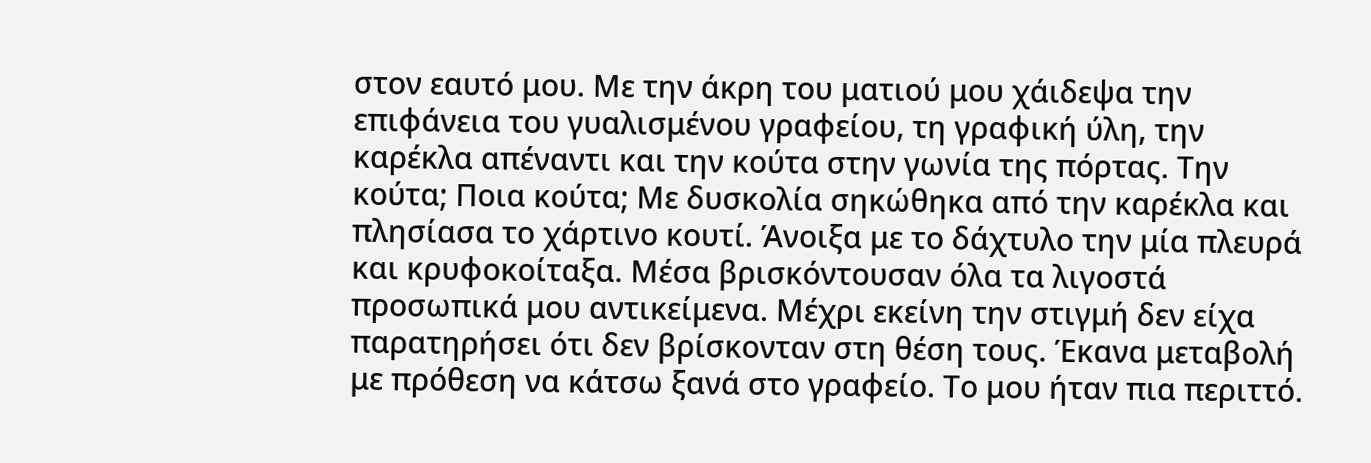στον εαυτό μου. Με την άκρη του ματιού μου χάιδεψα την επιφάνεια του γυαλισμένου γραφείου, τη γραφική ύλη, την καρέκλα απέναντι και την κούτα στην γωνία της πόρτας. Την κούτα; Ποια κούτα; Με δυσκολία σηκώθηκα από την καρέκλα και πλησίασα το χάρτινο κουτί. Άνοιξα με το δάχτυλο την μία πλευρά και κρυφοκοίταξα. Μέσα βρισκόντουσαν όλα τα λιγοστά προσωπικά μου αντικείμενα. Μέχρι εκείνη την στιγμή δεν είχα παρατηρήσει ότι δεν βρίσκονταν στη θέση τους. Έκανα μεταβολή με πρόθεση να κάτσω ξανά στο γραφείο. Το μου ήταν πια περιττό.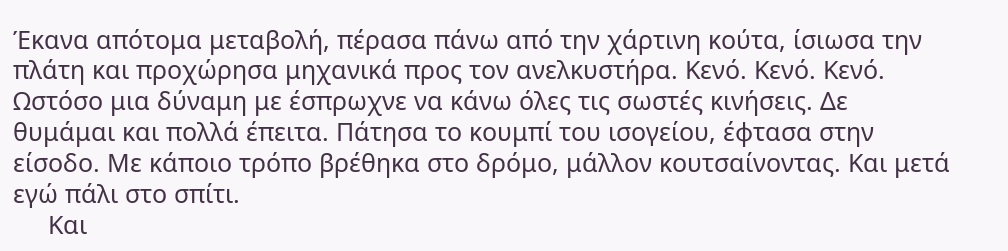Έκανα απότομα μεταβολή, πέρασα πάνω από την χάρτινη κούτα, ίσιωσα την πλάτη και προχώρησα μηχανικά προς τον ανελκυστήρα. Κενό. Κενό. Κενό. Ωστόσο μια δύναμη με έσπρωχνε να κάνω όλες τις σωστές κινήσεις. Δε θυμάμαι και πολλά έπειτα. Πάτησα το κουμπί του ισογείου, έφτασα στην είσοδο. Με κάποιο τρόπο βρέθηκα στο δρόμο, μάλλον κουτσαίνοντας. Και μετά εγώ πάλι στο σπίτι.
     Και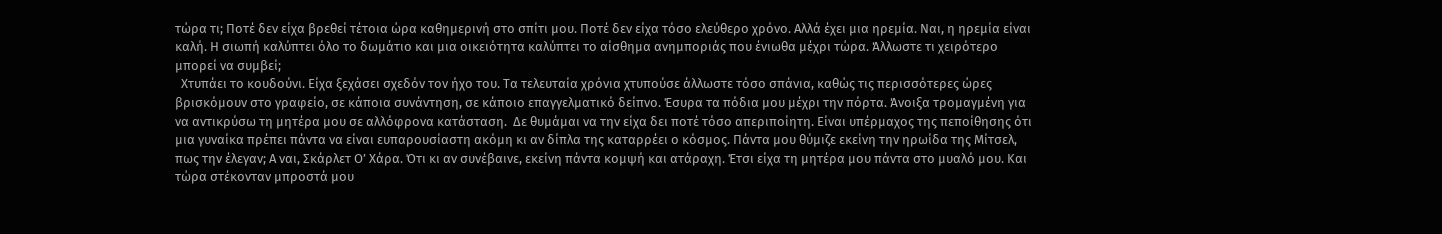τώρα τι; Ποτέ δεν είχα βρεθεί τέτοια ώρα καθημερινή στο σπίτι μου. Ποτέ δεν είχα τόσο ελεύθερο χρόνο. Αλλά έχει μια ηρεμία. Ναι, η ηρεμία είναι καλή. Η σιωπή καλύπτει όλο το δωμάτιο και μια οικειότητα καλύπτει το αίσθημα ανημποριάς που ένιωθα μέχρι τώρα. Άλλωστε τι χειρότερο μπορεί να συμβεί;
  Χτυπάει το κουδούνι. Είχα ξεχάσει σχεδόν τον ήχο του. Τα τελευταία χρόνια χτυπούσε άλλωστε τόσο σπάνια, καθώς τις περισσότερες ώρες βρισκόμουν στο γραφείο, σε κάποια συνάντηση, σε κάποιο επαγγελματικό δείπνο. Έσυρα τα πόδια μου μέχρι την πόρτα. Άνοιξα τρομαγμένη για να αντικρύσω τη μητέρα μου σε αλλόφρονα κατάσταση.  Δε θυμάμαι να την είχα δει ποτέ τόσο απεριποίητη. Είναι υπέρμαχος της πεποίθησης ότι μια γυναίκα πρέπει πάντα να είναι ευπαρουσίαστη ακόμη κι αν δίπλα της καταρρέει ο κόσμος. Πάντα μου θύμιζε εκείνη την ηρωίδα της Μίτσελ, πως την έλεγαν; Α ναι, Σκάρλετ Ο’ Χάρα. Ότι κι αν συνέβαινε, εκείνη πάντα κομψή και ατάραχη. Έτσι είχα τη μητέρα μου πάντα στο μυαλό μου. Και τώρα στέκονταν μπροστά μου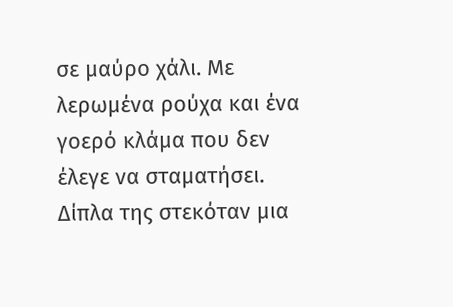σε μαύρο χάλι. Με λερωμένα ρούχα και ένα γοερό κλάμα που δεν έλεγε να σταματήσει. Δίπλα της στεκόταν μια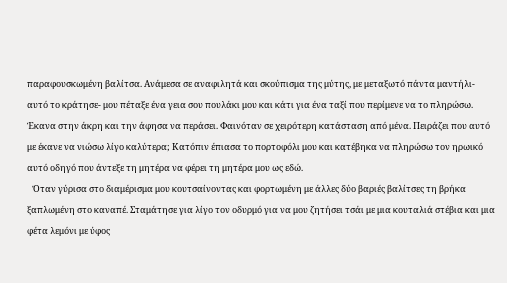παραφουσκωμένη βαλίτσα. Ανάμεσα σε αναφιλητά και σκούπισμα της μύτης, με μεταξωτό πάντα μαντήλι- αυτό το κράτησε- μου πέταξε ένα γεια σου πουλάκι μου και κάτι για ένα ταξί που περίμενε να το πληρώσω. Έκανα στην άκρη και την άφησα να περάσει. Φαινόταν σε χειρότερη κατάσταση από μένα. Πειράζει που αυτό με έκανε να νιώσω λίγο καλύτερα; Κατόπιν έπιασα το πορτοφόλι μου και κατέβηκα να πληρώσω τον ηρωικό αυτό οδηγό που άντεξε τη μητέρα να φέρει τη μητέρα μου ως εδώ.
   Όταν γύρισα στο διαμέρισμα μου κουτσαίνοντας και φορτωμένη με άλλες δύο βαριές βαλίτσες τη βρήκα ξαπλωμένη στο καναπέ. Σταμάτησε για λίγο τον οδυρμό για να μου ζητήσει τσάι με μια κουταλιά στέβια και μια φέτα λεμόνι με ύφος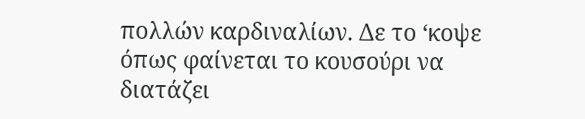πολλών καρδιναλίων. Δε το ‘κοψε όπως φαίνεται το κουσούρι να διατάζει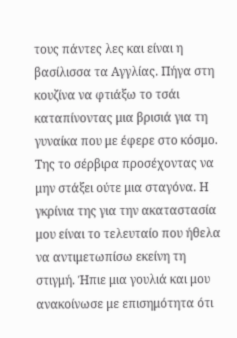τους πάντες λες και είναι η βασίλισσα τα Αγγλίας. Πήγα στη κουζίνα να φτιάξω το τσάι καταπίνοντας μια βρισιά για τη γυναίκα που με έφερε στο κόσμο. Της το σέρβιρα προσέχοντας να μην στάξει ούτε μια σταγόνα. Η γκρίνια της για την ακαταστασία μου είναι το τελευταίο που ήθελα να αντιμετωπίσω εκείνη τη στιγμή. Ήπιε μια γουλιά και μου ανακοίνωσε με επισημότητα ότι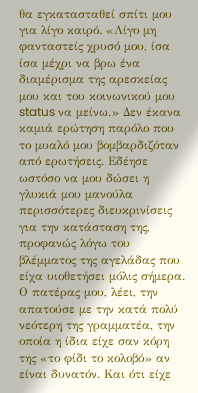θα εγκατασταθεί σπίτι μου για λίγο καιρό. «Λίγο μη φανταστείς χρυσό μου, ίσα ίσα μέχρι να βρω ένα διαμέρισμα της αρεσκείας μου και του κοινωνικού μου status να μείνω.» Δεν έκανα καμιά ερώτηση παρόλο που το μυαλό μου βομβαρδιζόταν από ερωτήσεις. Εδέησε ωστόσο να μου δώσει η γλυκιά μου μανούλα περισσότερες διευκρινίσεις για την κατάσταση της, προφανώς λόγω του βλέμματος της αγελάδας που είχα υιοθετήσει μόλις σήμερα.  Ο πατέρας μου, λέει, την απατούσε με την κατά πολύ νεότερη της γραμματέα, την οποία η ίδια είχε σαν κόρη της «το φίδι το κολοβό» αν είναι δυνατόν. Και ότι είχε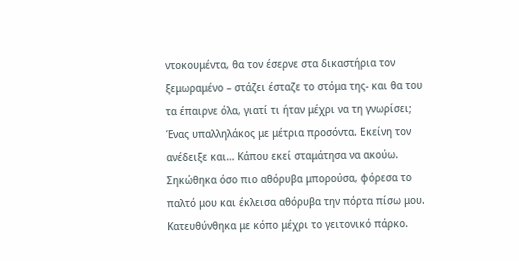ντοκουμέντα, θα τον έσερνε στα δικαστήρια τον ξεμωραμένο – στάζει έσταζε το στόμα της- και θα του τα έπαιρνε όλα, γιατί τι ήταν μέχρι να τη γνωρίσει; Ένας υπαλληλάκος με μέτρια προσόντα. Εκείνη τον ανέδειξε και… Κάπου εκεί σταμάτησα να ακούω. Σηκώθηκα όσο πιο αθόρυβα μπορούσα, φόρεσα το παλτό μου και έκλεισα αθόρυβα την πόρτα πίσω μου. Κατευθύνθηκα με κόπο μέχρι το γειτονικό πάρκο.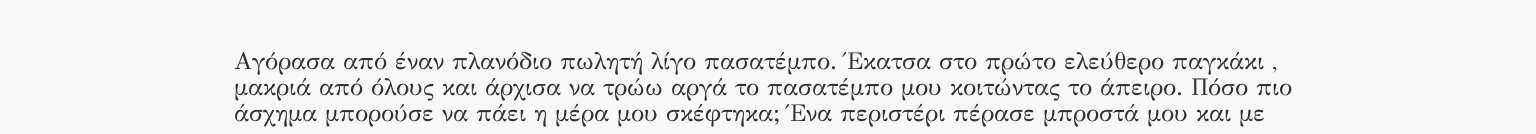Αγόρασα από έναν πλανόδιο πωλητή λίγο πασατέμπο. Έκατσα στο πρώτο ελεύθερο παγκάκι , μακριά από όλους και άρχισα να τρώω αργά το πασατέμπο μου κοιτώντας το άπειρο. Πόσο πιο άσχημα μπορούσε να πάει η μέρα μου σκέφτηκα; Ένα περιστέρι πέρασε μπροστά μου και με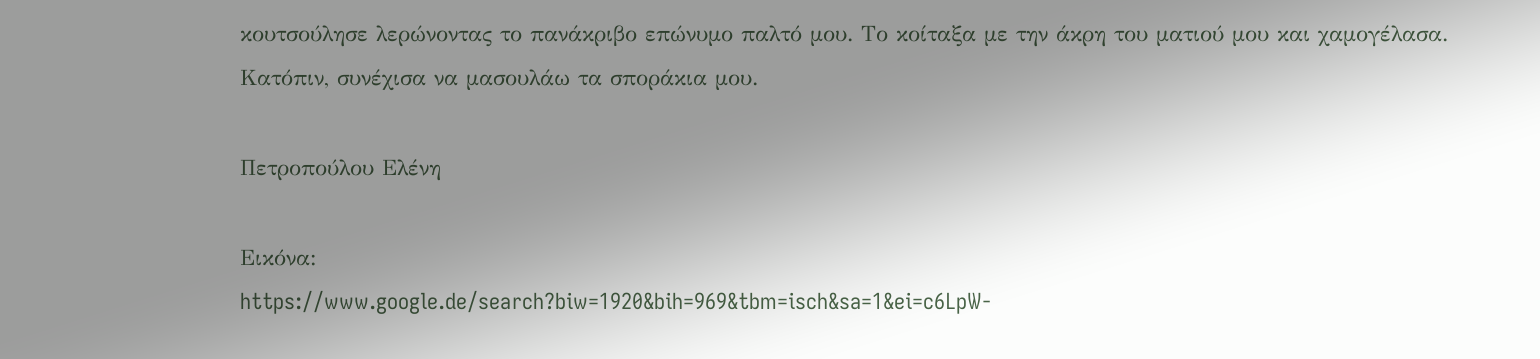κουτσούλησε λερώνοντας το πανάκριβο επώνυμο παλτό μου. Το κοίταξα με την άκρη του ματιού μου και χαμογέλασα. Κατόπιν, συνέχισα να μασουλάω τα σποράκια μου.

Πετροπούλου Ελένη

Εικόνα:
https://www.google.de/search?biw=1920&bih=969&tbm=isch&sa=1&ei=c6LpW-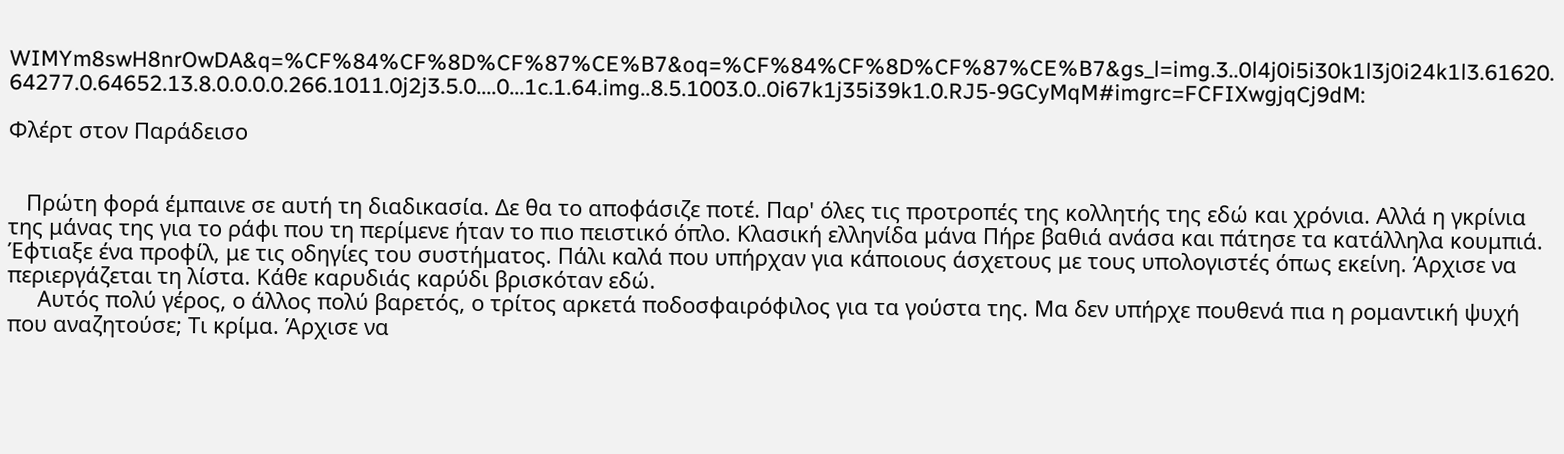WIMYm8swH8nrOwDA&q=%CF%84%CF%8D%CF%87%CE%B7&oq=%CF%84%CF%8D%CF%87%CE%B7&gs_l=img.3..0l4j0i5i30k1l3j0i24k1l3.61620.64277.0.64652.13.8.0.0.0.0.266.1011.0j2j3.5.0....0...1c.1.64.img..8.5.1003.0..0i67k1j35i39k1.0.RJ5-9GCyMqM#imgrc=FCFIXwgjqCj9dM:

Φλέρτ στον Παράδεισο


   Πρώτη φορά έμπαινε σε αυτή τη διαδικασία. Δε θα το αποφάσιζε ποτέ. Παρ' όλες τις προτροπές της κολλητής της εδώ και χρόνια. Αλλά η γκρίνια της μάνας της για το ράφι που τη περίμενε ήταν το πιο πειστικό όπλο. Κλασική ελληνίδα μάνα Πήρε βαθιά ανάσα και πάτησε τα κατάλληλα κουμπιά. Έφτιαξε ένα προφίλ, με τις οδηγίες του συστήματος. Πάλι καλά που υπήρχαν για κάποιους άσχετους με τους υπολογιστές όπως εκείνη. Άρχισε να περιεργάζεται τη λίστα. Κάθε καρυδιάς καρύδι βρισκόταν εδώ.
     Αυτός πολύ γέρος, ο άλλος πολύ βαρετός, ο τρίτος αρκετά ποδοσφαιρόφιλος για τα γούστα της. Μα δεν υπήρχε πουθενά πια η ρομαντική ψυχή που αναζητούσε; Τι κρίμα. Άρχισε να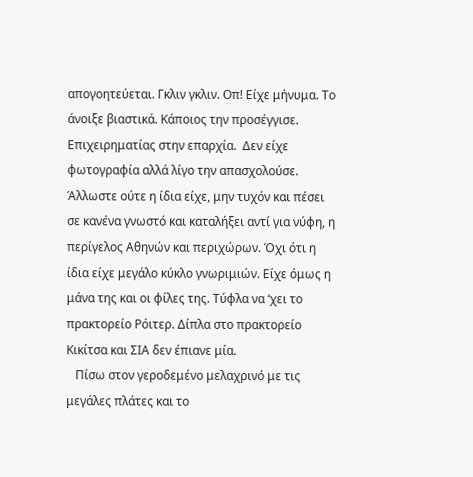απογοητεύεται. Γκλιν γκλιν. Οπ! Είχε μήνυμα. Το άνοιξε βιαστικά. Κάποιος την προσέγγισε.  Επιχειρηματίας στην επαρχία.  Δεν είχε φωτογραφία αλλά λίγο την απασχολούσε. Άλλωστε ούτε η ίδια είχε, μην τυχόν και πέσει σε κανένα γνωστό και καταλήξει αντί για νύφη, η περίγελος Αθηνών και περιχώρων. Όχι ότι η ίδια είχε μεγάλο κύκλο γνωριμιών. Είχε όμως η μάνα της και οι φίλες της. Τύφλα να ‘χει το πρακτορείο Ρόιτερ. Δίπλα στο πρακτορείο Κικίτσα και ΣΙΑ δεν έπιανε μία.
   Πίσω στον γεροδεμένο μελαχρινό με τις μεγάλες πλάτες και το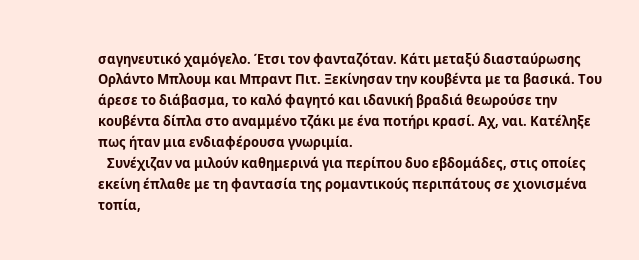σαγηνευτικό χαμόγελο. Έτσι τον φανταζόταν. Κάτι μεταξύ διασταύρωσης Ορλάντο Μπλουμ και Μπραντ Πιτ. Ξεκίνησαν την κουβέντα με τα βασικά. Του άρεσε το διάβασμα, το καλό φαγητό και ιδανική βραδιά θεωρούσε την κουβέντα δίπλα στο αναμμένο τζάκι με ένα ποτήρι κρασί. Αχ, ναι. Κατέληξε πως ήταν μια ενδιαφέρουσα γνωριμία.
   Συνέχιζαν να μιλούν καθημερινά για περίπου δυο εβδομάδες, στις οποίες εκείνη έπλαθε με τη φαντασία της ρομαντικούς περιπάτους σε χιονισμένα τοπία,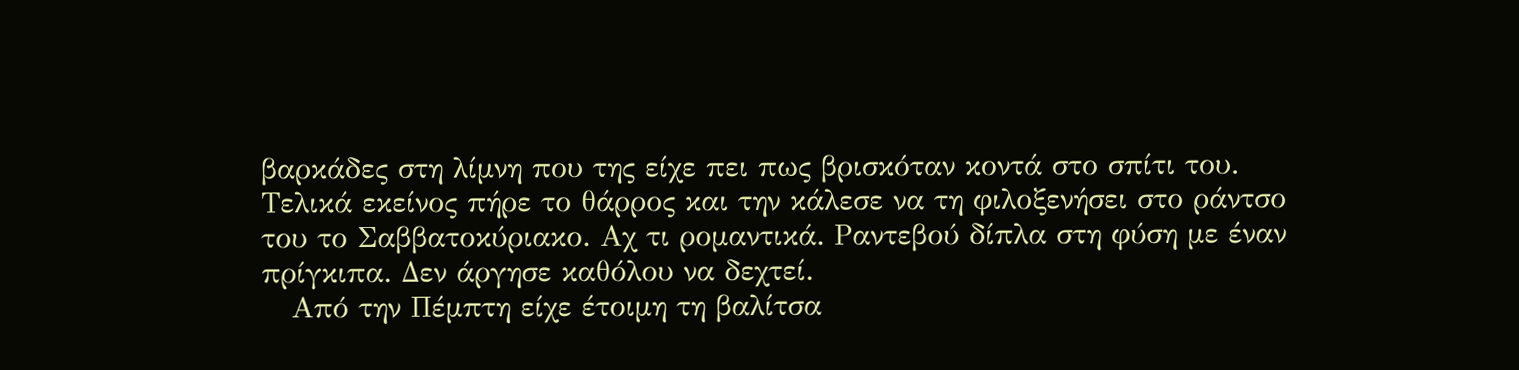βαρκάδες στη λίμνη που της είχε πει πως βρισκόταν κοντά στο σπίτι του. Τελικά εκείνος πήρε το θάρρος και την κάλεσε να τη φιλοξενήσει στο ράντσο του το Σαββατοκύριακο. Αχ τι ρομαντικά. Ραντεβού δίπλα στη φύση με έναν πρίγκιπα. Δεν άργησε καθόλου να δεχτεί.
   Από την Πέμπτη είχε έτοιμη τη βαλίτσα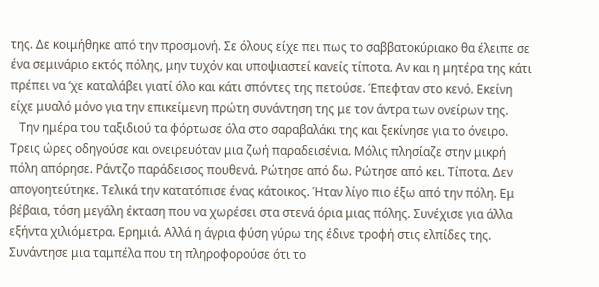της. Δε κοιμήθηκε από την προσμονή. Σε όλους είχε πει πως το σαββατοκύριακο θα έλειπε σε ένα σεμινάριο εκτός πόλης, μην τυχόν και υποψιαστεί κανείς τίποτα. Αν και η μητέρα της κάτι πρέπει να ‘χε καταλάβει γιατί όλο και κάτι σπόντες της πετούσε. Έπεφταν στο κενό. Εκείνη είχε μυαλό μόνο για την επικείμενη πρώτη συνάντηση της με τον άντρα των ονείρων της.
   Την ημέρα του ταξιδιού τα φόρτωσε όλα στο σαραβαλάκι της και ξεκίνησε για το όνειρο. Τρεις ώρες οδηγούσε και ονειρευόταν μια ζωή παραδεισένια. Μόλις πλησίαζε στην μικρή πόλη απόρησε. Ράντζο παράδεισος πουθενά. Ρώτησε από δω. Ρώτησε από κει. Τίποτα. Δεν απογοητεύτηκε. Τελικά την κατατόπισε ένας κάτοικος. Ήταν λίγο πιο έξω από την πόλη. Εμ βέβαια, τόση μεγάλη έκταση που να χωρέσει στα στενά όρια μιας πόλης. Συνέχισε για άλλα εξήντα χιλιόμετρα. Ερημιά. Αλλά η άγρια φύση γύρω της έδινε τροφή στις ελπίδες της. Συνάντησε μια ταμπέλα που τη πληροφορούσε ότι το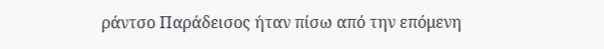ράντσο Παράδεισος ήταν πίσω από την επόμενη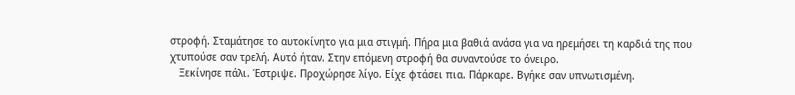στροφή. Σταμάτησε το αυτοκίνητο για μια στιγμή. Πήρα μια βαθιά ανάσα για να ηρεμήσει τη καρδιά της που χτυπούσε σαν τρελή. Αυτό ήταν. Στην επόμενη στροφή θα συναντούσε το όνειρο.
   Ξεκίνησε πάλι. Έστριψε. Προχώρησε λίγο. Είχε φτάσει πια. Πάρκαρε. Βγήκε σαν υπνωτισμένη.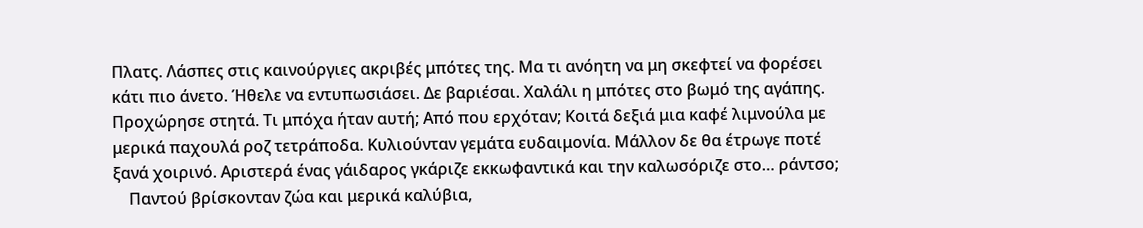Πλατς. Λάσπες στις καινούργιες ακριβές μπότες της. Μα τι ανόητη να μη σκεφτεί να φορέσει κάτι πιο άνετο. Ήθελε να εντυπωσιάσει. Δε βαριέσαι. Χαλάλι η μπότες στο βωμό της αγάπης. Προχώρησε στητά. Τι μπόχα ήταν αυτή; Από που ερχόταν; Κοιτά δεξιά μια καφέ λιμνούλα με μερικά παχουλά ροζ τετράποδα. Κυλιούνταν γεμάτα ευδαιμονία. Μάλλον δε θα έτρωγε ποτέ ξανά χοιρινό. Αριστερά ένας γάιδαρος γκάριζε εκκωφαντικά και την καλωσόριζε στο… ράντσο;
    Παντού βρίσκονταν ζώα και μερικά καλύβια,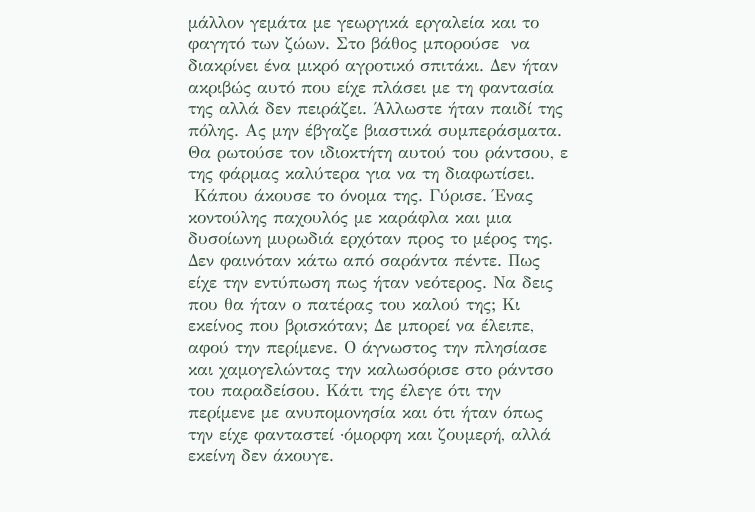μάλλον γεμάτα με γεωργικά εργαλεία και το φαγητό των ζώων. Στο βάθος μπορούσε  να διακρίνει ένα μικρό αγροτικό σπιτάκι. Δεν ήταν ακριβώς αυτό που είχε πλάσει με τη φαντασία της αλλά δεν πειράζει. Άλλωστε ήταν παιδί της πόλης. Ας μην έβγαζε βιαστικά συμπεράσματα. Θα ρωτούσε τον ιδιοκτήτη αυτού του ράντσου, ε της φάρμας καλύτερα για να τη διαφωτίσει.
 Κάπου άκουσε το όνομα της. Γύρισε. Ένας κοντούλης παχουλός με καράφλα και μια δυσοίωνη μυρωδιά ερχόταν προς το μέρος της. Δεν φαινόταν κάτω από σαράντα πέντε. Πως είχε την εντύπωση πως ήταν νεότερος. Να δεις που θα ήταν ο πατέρας του καλού της; Κι εκείνος που βρισκόταν; Δε μπορεί να έλειπε, αφού την περίμενε. Ο άγνωστος την πλησίασε και χαμογελώντας την καλωσόρισε στο ράντσο του παραδείσου. Κάτι της έλεγε ότι την περίμενε με ανυπομονησία και ότι ήταν όπως την είχε φανταστεί ·όμορφη και ζουμερή, αλλά εκείνη δεν άκουγε.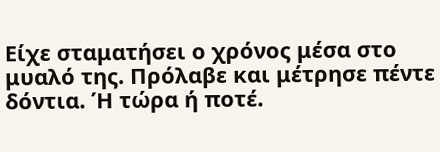Είχε σταματήσει ο χρόνος μέσα στο μυαλό της. Πρόλαβε και μέτρησε πέντε δόντια. Ή τώρα ή ποτέ.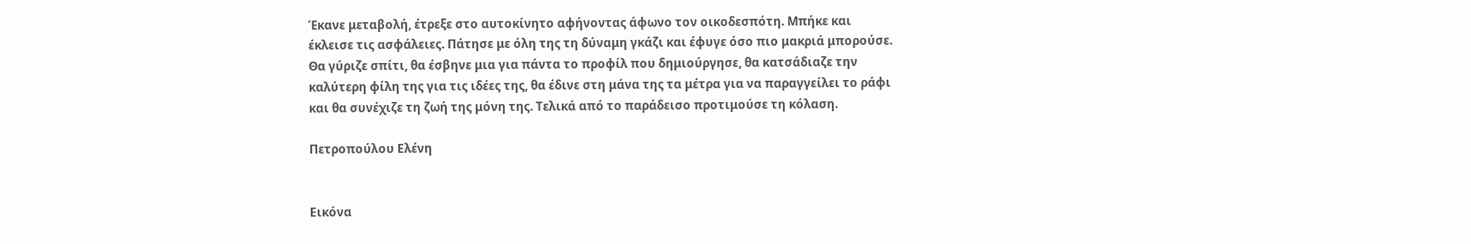Έκανε μεταβολή, έτρεξε στο αυτοκίνητο αφήνοντας άφωνο τον οικοδεσπότη. Μπήκε και έκλεισε τις ασφάλειες. Πάτησε με όλη της τη δύναμη γκάζι και έφυγε όσο πιο μακριά μπορούσε. Θα γύριζε σπίτι, θα έσβηνε μια για πάντα το προφίλ που δημιούργησε, θα κατσάδιαζε την καλύτερη φίλη της για τις ιδέες της, θα έδινε στη μάνα της τα μέτρα για να παραγγείλει το ράφι και θα συνέχιζε τη ζωή της μόνη της. Τελικά από το παράδεισο προτιμούσε τη κόλαση.

Πετροπούλου Ελένη


Εικόνα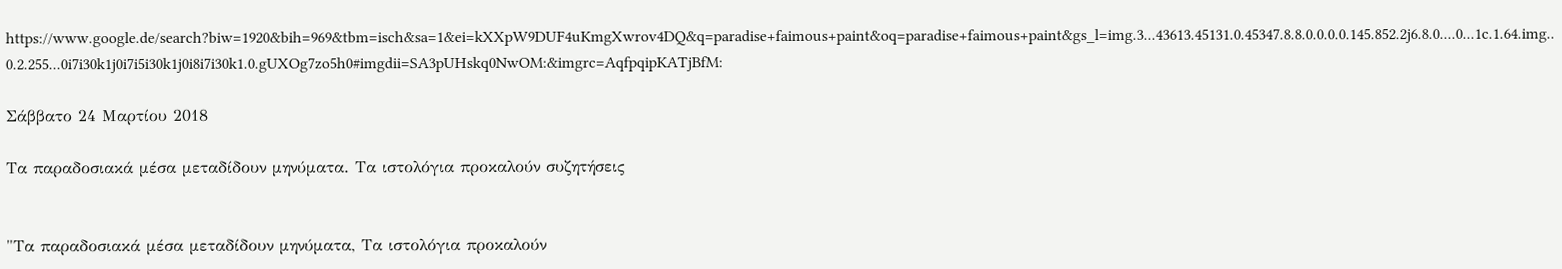https://www.google.de/search?biw=1920&bih=969&tbm=isch&sa=1&ei=kXXpW9DUF4uKmgXwrov4DQ&q=paradise+faimous+paint&oq=paradise+faimous+paint&gs_l=img.3...43613.45131.0.45347.8.8.0.0.0.0.145.852.2j6.8.0....0...1c.1.64.img..0.2.255...0i7i30k1j0i7i5i30k1j0i8i7i30k1.0.gUXOg7zo5h0#imgdii=SA3pUHskq0NwOM:&imgrc=AqfpqipKATjBfM:

Σάββατο 24 Μαρτίου 2018

Τα παραδοσιακά μέσα μεταδίδουν μηνύματα. Τα ιστολόγια προκαλούν συζητήσεις


"Τα παραδοσιακά μέσα μεταδίδουν μηνύματα, Τα ιστολόγια προκαλούν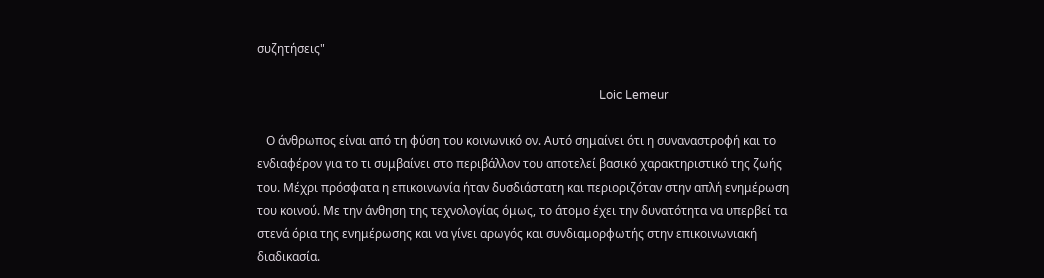συζητήσεις"

                                                                                                                  Loic Lemeur

   Ο άνθρωπος είναι από τη φύση του κοινωνικό ον. Αυτό σημαίνει ότι η συναναστροφή και το ενδιαφέρον για το τι συμβαίνει στο περιβάλλον του αποτελεί βασικό χαρακτηριστικό της ζωής του. Μέχρι πρόσφατα η επικοινωνία ήταν δυσδιάστατη και περιοριζόταν στην απλή ενημέρωση του κοινού. Με την άνθηση της τεχνολογίας όμως, το άτομο έχει την δυνατότητα να υπερβεί τα στενά όρια της ενημέρωσης και να γίνει αρωγός και συνδιαμορφωτής στην επικοινωνιακή διαδικασία.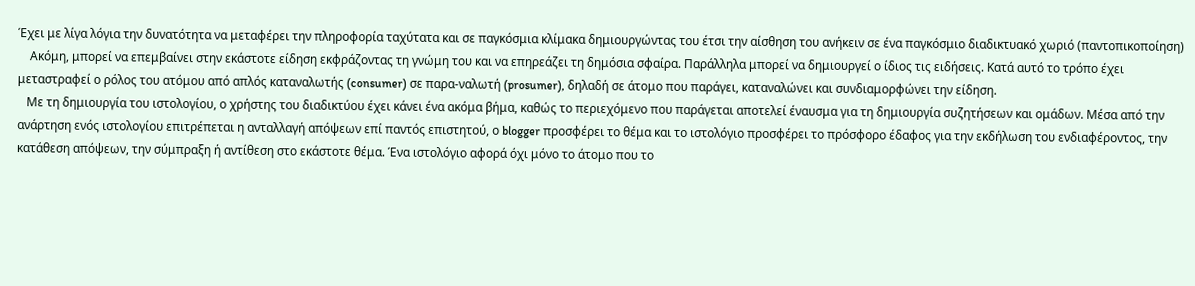Έχει με λίγα λόγια την δυνατότητα να μεταφέρει την πληροφορία ταχύτατα και σε παγκόσμια κλίμακα δημιουργώντας του έτσι την αίσθηση του ανήκειν σε ένα παγκόσμιο διαδικτυακό χωριό (παντοπικοποίηση)
    Ακόμη, μπορεί να επεμβαίνει στην εκάστοτε είδηση εκφράζοντας τη γνώμη του και να επηρεάζει τη δημόσια σφαίρα. Παράλληλα μπορεί να δημιουργεί ο ίδιος τις ειδήσεις. Κατά αυτό το τρόπο έχει μεταστραφεί ο ρόλος του ατόμου από απλός καταναλωτής (consumer) σε παρα-ναλωτή (prosumer), δηλαδή σε άτομο που παράγει, καταναλώνει και συνδιαμορφώνει την είδηση.
   Με τη δημιουργία του ιστολογίου, ο χρήστης του διαδικτύου έχει κάνει ένα ακόμα βήμα, καθώς το περιεχόμενο που παράγεται αποτελεί έναυσμα για τη δημιουργία συζητήσεων και ομάδων. Μέσα από την ανάρτηση ενός ιστολογίου επιτρέπεται η ανταλλαγή απόψεων επί παντός επιστητού, ο blogger προσφέρει το θέμα και το ιστολόγιο προσφέρει το πρόσφορο έδαφος για την εκδήλωση του ενδιαφέροντος, την κατάθεση απόψεων, την σύμπραξη ή αντίθεση στο εκάστοτε θέμα. Ένα ιστολόγιο αφορά όχι μόνο το άτομο που το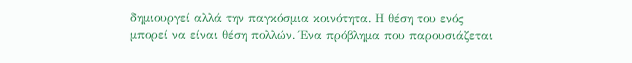δημιουργεί αλλά την παγκόσμια κοινότητα. Η θέση του ενός μπορεί να είναι θέση πολλών. Ένα πρόβλημα που παρουσιάζεται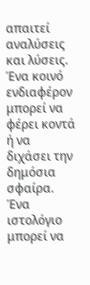απαιτεί αναλύσεις και λύσεις. Ένα κοινό ενδιαφέρον μπορεί να φέρει κοντά ή να διχάσει την δημόσια σφαίρα. Ένα ιστολόγιο μπορεί να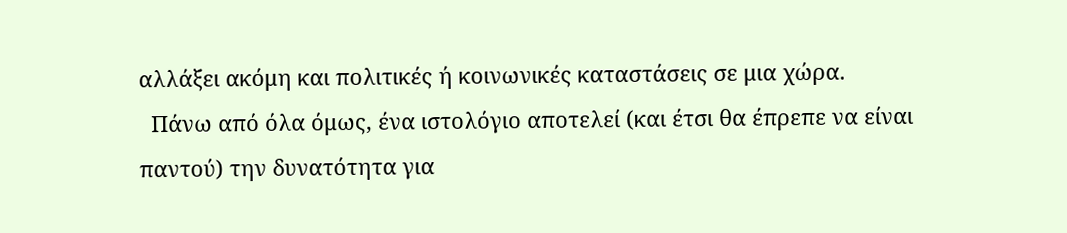αλλάξει ακόμη και πολιτικές ή κοινωνικές καταστάσεις σε μια χώρα.
  Πάνω από όλα όμως, ένα ιστολόγιο αποτελεί (και έτσι θα έπρεπε να είναι παντού) την δυνατότητα για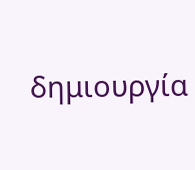δημιουργία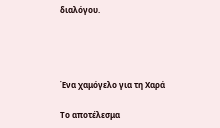διαλόγου.




Ένα χαμόγελο για τη Χαρά

Το αποτέλεσμα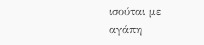ισούται με αγάπη